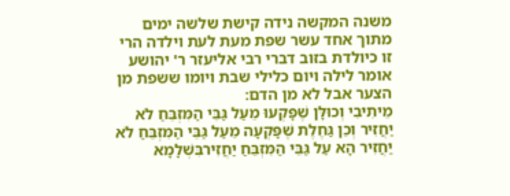משנה המקשה נידה קישת שלשה ימים מתוך אחד עשר שפת מעת לעת וילדה הרי זו כיולדת בזוב דברי רבי אליעזר ר' יהושע אומר לילה ויום כלילי שבת ויומו ששפת מן הצער אבל לא מן הדם:
מֵיתִיבִי וְכוּלָּן שֶׁפָּקְעוּ מֵעַל גַּבֵּי הַמִּזְבֵּחַ לֹא יַחֲזִיר וְכֵן גַּחֶלֶת שֶׁפָּקְעָה מֵעַל גַּבֵּי הַמִּזְבֵּחַ לֹא יַחֲזִיר הָא עַל גַּבֵּי הַמִּזְבֵּחַ יַחֲזִירבִּשְׁלָמָא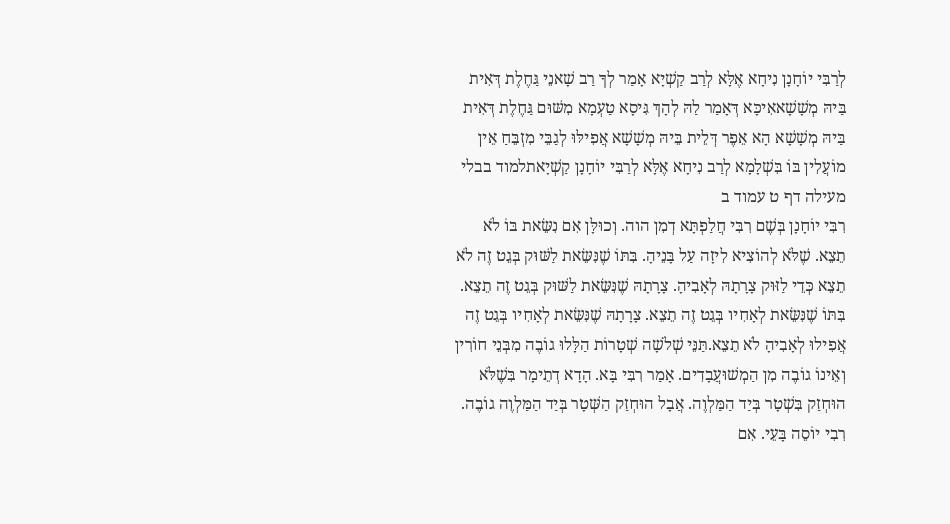לְרַבִּי יוֹחָנָן נִיחָא אֶלָּא לְרַב קַשְׁיָא אָמַר לְךָ רַב שָׁאנֵי גַּחֶלֶת דְּאִית בַּיהּ מְשָׁשָׁאאִיכָּא דְּאָמַר לַהּ לְהָךְ גִּיסָא טַעְמָא מִשּׁוּם גַּחֶלֶת דְּאִית בַּיהּ מְשָׁשָׁא הָא אֵפֶר דְּלֵית בֵּיהּ מְשָׁשָׁא אֲפִילּוּ לְגַבֵּי מִזְבֵּחַ אֵין מוֹעֲלִין בּוֹ בִּשְׁלָמָא לְרַב נִיחָא אֶלָּא לְרַבִּי יוֹחָנָן קַשְׁיָאתלמוד בבלי מעילה דף ט עמוד ב
רִבִּי יוֹחָנָן בְּשֶׁם רִבִּי חֲלַפְתָּא דְמִן הוה. וְכוּלָּן אִם נִשֵּׂאת בּוֹ לֹא תֵצֵא. שֶׁלֹּא לְהוֹצִיא לִיזָה עַל בָּנֵיהָ. בִּתּוֹ שֶׁנִּשֵּׂאת לַשּׁוּק בְּגֵט זֶה לֹא תֵצֵא כְּדֵי לַזּוּק צָרָתָהּ לְאָבִיהָ. צָרָתָהּ שֶׁנִּשֵּׂאת לַשּׁוּק בְּגֵט זֶה תֵצֵא. בִּתּוֹ שֶׁנִּשֵּׂאת לְאָחִיו בְּגֵט זֶה תֵצֵא. צָרָתָהּ שֶׁנִּשֵּׂאת לְאָחִיו בְּגֵט זֶה אֲפִילוּ לְאָבִיהָ לֹא תֵצֵא.תַּנֵּי שְׁלֹשָׁה שְׁטָרוֹת הַלָּלוּ גוֹבֶה מִבְּנֵי חוֹרִין וְאֵינוֹ גוֹבֶה מִן הַמְשׁוּעֲבָדִים. אָמַר רִבִּי בָּא. הָדָא דְתֵימָר בִּשֶׁלֹּא הוּחְזַק בִּשְׁטָר בְּיַד הַמַּלְוֶה. אֲבָל הוּחְזַק הַשְּׁטָר בְּיַד הַמַּלְוֶה גוֹבֶה. רִבִי יוֹסֵה בָּעֵי. אִם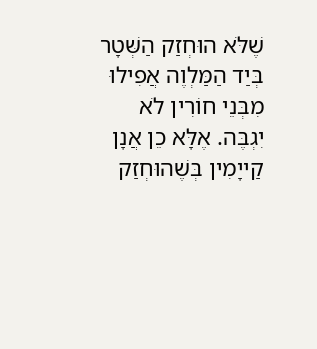שֶׁלֹּא הוּחְזַק הַשְּׁטָר בְּיַד הַמַּלְוֶה אֲפִילוּ מִבְּנֵי חוֹרִין לֹא יִגְבֶּה. אֶלָּא כֵן אֲנָן קַייָמִין בְּשֶׁהוּחְזַק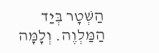הַשְּׁטָר בְּיַד הַמַּלְוֶה. וְלָמָּה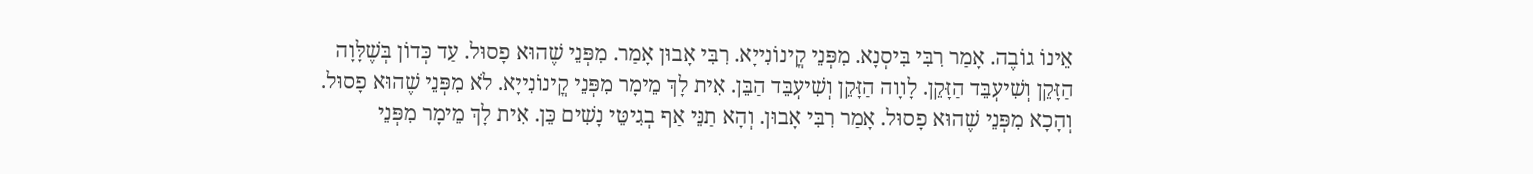אֵינוֹ גוֹבֶה. אָמַר רִבִּי בִּיסְנָא. מִפְּנֵי קֳינוֹנִייָא. רִבִּי אָבוּן אָמַר. מִפְּנֵי שֶׁהוּא פָסוּל. עַד כְּדוֹן בְּשֶׁלָּוָה הַזָּקֵן וְשִׁיעְבֵּד הַזָּקֵן. לָװָה הַזָּקֵן וְשִׁיעְבֵּד הַבֵּן. אִית לָךְ מֵימָר מִפְּנֵי קֳינוֹנִייָא. לֹא מִפְּנֵי שֶׁהוּא פָסוּל. וְהָכָא מִפְּנֵי שֶׁהוּא פָסוּל. אָמַר רִבִּי אָבוּן. וְהָא תַנֵּי אַף בְגִיטֵּי נָשִׁים כֵּן. אִית לָךְ מֵימָר מִפְּנֵי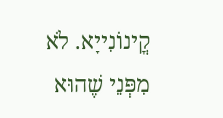קֳינוֹנִייָא. לֹא מִפְּנֵי שֶׁהוּא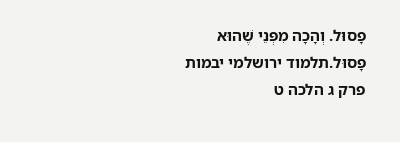פָסוּל. וְהָכָה מִפְּנֵי שֶׁהוּא פָסוּל.תלמוד ירושלמי יבמות פרק ג הלכה ט